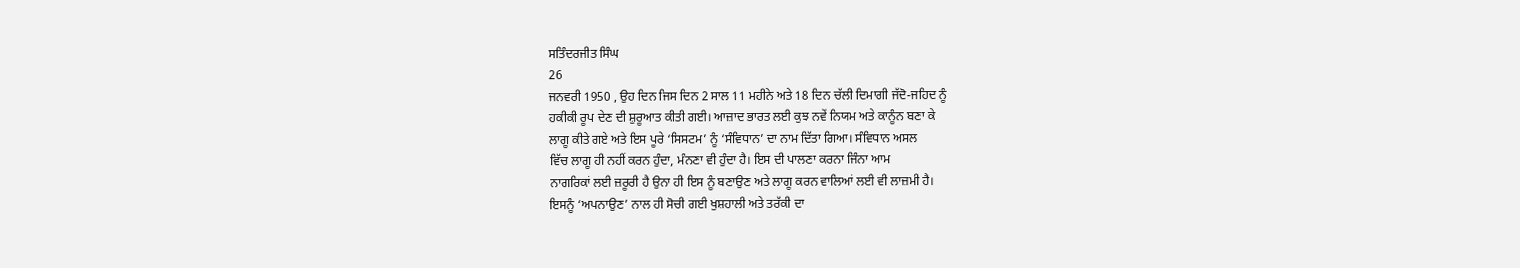ਸਤਿੰਦਰਜੀਤ ਸਿੰਘ
26
ਜਨਵਰੀ 1950 , ਉਹ ਦਿਨ ਜਿਸ ਦਿਨ 2 ਸਾਲ 11 ਮਹੀਨੇ ਅਤੇ 18 ਦਿਨ ਚੱਲੀ ਦਿਮਾਗੀ ਜੱਦੋ-ਜਹਿਦ ਨੂੰ
ਹਕੀਕੀ ਰੂਪ ਦੇਣ ਦੀ ਸ਼ੁਰੂਆਤ ਕੀਤੀ ਗਈ। ਆਜ਼ਾਦ ਭਾਰਤ ਲਈ ਕੁਝ ਨਵੇਂ ਨਿਯਮ ਅਤੇ ਕਾਨੂੰਨ ਬਣਾ ਕੇ
ਲਾਗੂ ਕੀਤੇ ਗਏ ਅਤੇ ਇਸ ਪੂਰੇ ‘ਸਿਸਟਮ’ ਨੂੰ ‘ਸੰਵਿਧਾਨ’ ਦਾ ਨਾਮ ਦਿੱਤਾ ਗਿਆ। ਸੰਵਿਧਾਨ ਅਸਲ
ਵਿੱਚ ਲਾਗੂ ਹੀ ਨਹੀਂ ਕਰਨ ਹੁੰਦਾ, ਮੰਨਣਾ ਵੀ ਹੁੰਦਾ ਹੈ। ਇਸ ਦੀ ਪਾਲਣਾ ਕਰਨਾ ਜਿੰਨਾ ਆਮ
ਨਾਗਰਿਕਾਂ ਲਈ ਜ਼ਰੂਰੀ ਹੈ ਉਨਾ ਹੀ ਇਸ ਨੂੰ ਬਣਾਉਣ ਅਤੇ ਲਾਗੂ ਕਰਨ ਵਾਲਿਆਂ ਲਈ ਵੀ ਲਾਜ਼ਮੀ ਹੈ।
ਇਸਨੂੰ ‘ਅਪਨਾਉਣ’ ਨਾਲ ਹੀ ਸੋਚੀ ਗਈ ਖੁਸ਼ਹਾਲੀ ਅਤੇ ਤਰੱਕੀ ਦਾ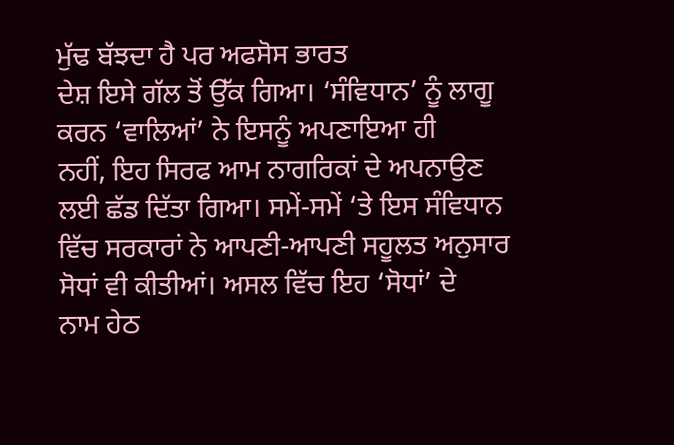ਮੁੱਢ ਬੱਝਦਾ ਹੈ ਪਰ ਅਫਸੋਸ ਭਾਰਤ
ਦੇਸ਼ ਇਸੇ ਗੱਲ ਤੋਂ ਉੱਕ ਗਿਆ। ‘ਸੰਵਿਧਾਨ’ ਨੂੰ ਲਾਗੂ ਕਰਨ ‘ਵਾਲਿਆਂ’ ਨੇ ਇਸਨੂੰ ਅਪਣਾਇਆ ਹੀ
ਨਹੀਂ, ਇਹ ਸਿਰਫ ਆਮ ਨਾਗਰਿਕਾਂ ਦੇ ਅਪਨਾਉਣ ਲਈ ਛੱਡ ਦਿੱਤਾ ਗਿਆ। ਸਮੇਂ-ਸਮੇਂ ‘ਤੇ ਇਸ ਸੰਵਿਧਾਨ
ਵਿੱਚ ਸਰਕਾਰਾਂ ਨੇ ਆਪਣੀ-ਆਪਣੀ ਸਹੂਲਤ ਅਨੁਸਾਰ ਸੋਧਾਂ ਵੀ ਕੀਤੀਆਂ। ਅਸਲ ਵਿੱਚ ਇਹ ‘ਸੋਧਾਂ’ ਦੇ
ਨਾਮ ਹੇਠ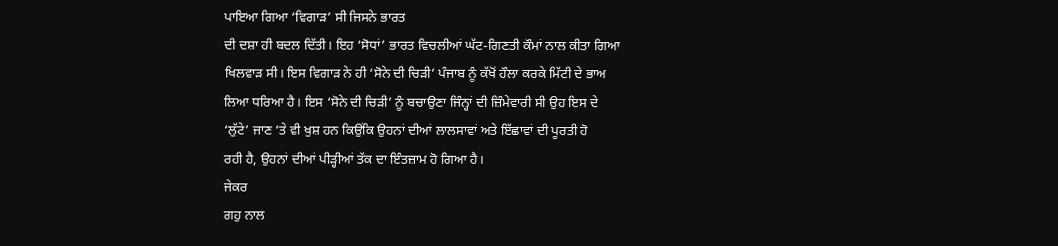ਪਾਇਆ ਗਿਆ ‘ਵਿਗਾੜ’ ਸੀ ਜਿਸਨੇ ਭਾਰਤ
ਦੀ ਦਸ਼ਾ ਹੀ ਬਦਲ ਦਿੱਤੀ। ਇਹ ‘ਸੋਧਾਂ’ ਭਾਰਤ ਵਿਚਲੀਆਂ ਘੱਟ-ਗਿਣਤੀ ਕੌਮਾਂ ਨਾਲ ਕੀਤਾ ਗਿਆ
ਖਿਲਵਾੜ ਸੀ। ਇਸ ਵਿਗਾੜ ਨੇ ਹੀ ‘ਸੋਨੇ ਦੀ ਚਿੜੀ’ ਪੰਜਾਬ ਨੂੰ ਕੱਖੋਂ ਹੌਲਾ ਕਰਕੇ ਮਿੱਟੀ ਦੇ ਭਾਅ
ਲਿਆ ਧਰਿਆ ਹੈ। ਇਸ ‘ਸੋਨੇ ਦੀ ਚਿੜੀ’ ਨੂੰ ਬਚਾਉਣਾ ਜਿੰਨ੍ਹਾਂ ਦੀ ਜ਼ਿੰਮੇਵਾਰੀ ਸੀ ਉਹ ਇਸ ਦੇ
‘ਲੁੱਟੇ’ ਜਾਣ ‘ਤੇ ਵੀ ਖੁਸ਼ ਹਨ ਕਿਉਂਕਿ ਉਹਨਾਂ ਦੀਆਂ ਲਾਲਸਾਵਾਂ ਅਤੇ ਇੱਛਾਵਾਂ ਦੀ ਪੂਰਤੀ ਹੋ
ਰਹੀ ਹੈ, ਉਹਨਾਂ ਦੀਆਂ ਪੀੜ੍ਹੀਆਂ ਤੱਕ ਦਾ ਇੰਤਜ਼ਾਮ ਹੋ ਗਿਆ ਹੈ।
ਜੇਕਰ
ਗਹੁ ਨਾਲ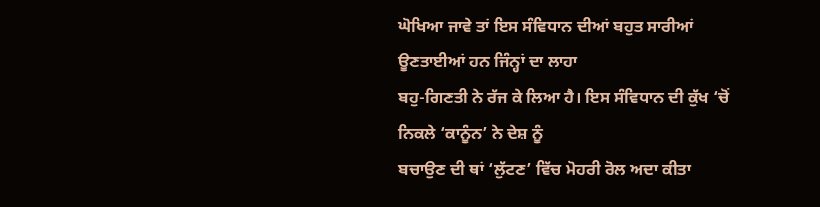ਘੋਖਿਆ ਜਾਵੇ ਤਾਂ ਇਸ ਸੰਵਿਧਾਨ ਦੀਆਂ ਬਹੁਤ ਸਾਰੀਆਂ ਊਣਤਾਈਆਂ ਹਨ ਜਿੰਨ੍ਹਾਂ ਦਾ ਲਾਹਾ
ਬਹੁ-ਗਿਣਤੀ ਨੇ ਰੱਜ ਕੇ ਲਿਆ ਹੈ। ਇਸ ਸੰਵਿਧਾਨ ਦੀ ਕੁੱਖ ‘ਚੋਂ ਨਿਕਲੇ ‘ਕਾਨੂੰਨ’ ਨੇ ਦੇਸ਼ ਨੂੰ
ਬਚਾਉਣ ਦੀ ਥਾਂ ‘ਲੁੱਟਣ’ ਵਿੱਚ ਮੋਹਰੀ ਰੋਲ ਅਦਾ ਕੀਤਾ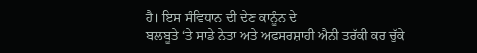ਹੈ। ਇਸ ਸੰਵਿਧਾਨ ਦੀ ਦੇਣ ਕਾਨੂੰਨ ਦੇ
ਬਲਬੂਤੇ ‘ਤੇ ਸਾਡੇ ਨੇਤਾ ਅਤੇ ਅਫਸਰਸ਼ਾਹੀ ਐਨੀ ਤਰੱਕੀ ਕਰ ਚੁੱਕੇ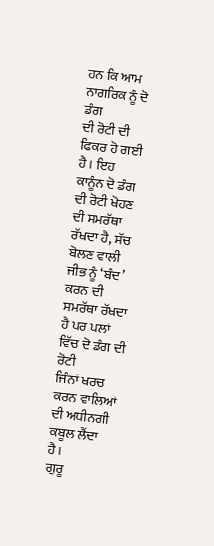ਹਨ ਕਿ ਆਮ ਨਾਗਰਿਕ ਨੂੰ ਦੋ ਡੰਗ
ਦੀ ਰੋਟੀ ਦੀ ਫਿਕਰ ਹੋ ਗਈ ਹੈ। ਇਹ ਕਾਨੂੰਨ ਦੋ ਡੰਗ ਦੀ ਰੋਟੀ ਖੋਹਣ ਦੀ ਸਮਰੱਥਾ ਰੱਖਦਾ ਹੈ, ਸੱਚ
ਬੋਲਣ ਵਾਲੀ ਜੀਭ ਨੂੰ ‘ਬੰਦ’ ਕਰਨ ਦੀ ਸਮਰੱਥਾ ਰੱਖਦਾ ਹੈ ਪਰ ਪਲਾਂ ਵਿੱਚ ਦੋ ਡੰਗ ਦੀ ਰੋਟੀ
ਜਿੰਨਾਂ ਖਰਚ ਕਰਨ ਵਾਲਿਆਂ ਦੀ ਅਧੀਨਗੀ ਕਬੂਲ ਲੈਂਦਾ ਹੈ।
ਗੁਰੂ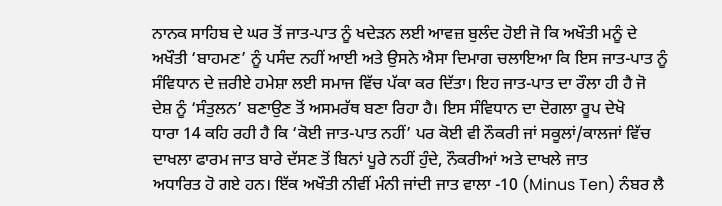ਨਾਨਕ ਸਾਹਿਬ ਦੇ ਘਰ ਤੋਂ ਜਾਤ-ਪਾਤ ਨੂੰ ਖਦੇੜਨ ਲਈ ਆਵਜ਼ ਬੁਲੰਦ ਹੋਈ ਜੋ ਕਿ ਅਖੌਤੀ ਮਨੂੰ ਦੇ
ਅਖੌਤੀ ‘ਬਾਹਮਣ’ ਨੂੰ ਪਸੰਦ ਨਹੀਂ ਆਈ ਅਤੇ ਉਸਨੇ ਐਸਾ ਦਿਮਾਗ ਚਲਾਇਆ ਕਿ ਇਸ ਜਾਤ-ਪਾਤ ਨੂੰ
ਸੰਵਿਧਾਨ ਦੇ ਜ਼ਰੀਏ ਹਮੇਸ਼ਾ ਲਈ ਸਮਾਜ ਵਿੱਚ ਪੱਕਾ ਕਰ ਦਿੱਤਾ। ਇਹ ਜਾਤ-ਪਾਤ ਦਾ ਰੌਲਾ ਹੀ ਹੈ ਜੋ
ਦੇਸ਼ ਨੂੰ ‘ਸੰਤੁਲਨ’ ਬਣਾਉਣ ਤੋਂ ਅਸਮਰੱਥ ਬਣਾ ਰਿਹਾ ਹੈ। ਇਸ ਸੰਵਿਧਾਨ ਦਾ ਦੋਗਲਾ ਰੂਪ ਦੇਖੋ
ਧਾਰਾ 14 ਕਹਿ ਰਹੀ ਹੈ ਕਿ ‘ਕੋਈ ਜਾਤ-ਪਾਤ ਨਹੀਂ’ ਪਰ ਕੋਈ ਵੀ ਨੌਕਰੀ ਜਾਂ ਸਕੂਲਾਂ/ਕਾਲਜਾਂ ਵਿੱਚ
ਦਾਖਲਾ ਫਾਰਮ ਜਾਤ ਬਾਰੇ ਦੱਸਣ ਤੋਂ ਬਿਨਾਂ ਪੂਰੇ ਨਹੀਂ ਹੁੰਦੇ, ਨੌਕਰੀਆਂ ਅਤੇ ਦਾਖਲੇ ਜਾਤ
ਅਧਾਰਿਤ ਹੋ ਗਏ ਹਨ। ਇੱਕ ਅਖੌਤੀ ਨੀਵੀਂ ਮੰਨੀ ਜਾਂਦੀ ਜਾਤ ਵਾਲਾ -10 (Minus Ten) ਨੰਬਰ ਲੈ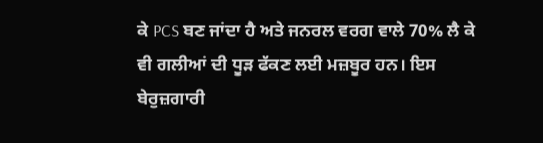ਕੇ PCS ਬਣ ਜਾਂਦਾ ਹੈ ਅਤੇ ਜਨਰਲ ਵਰਗ ਵਾਲੇ 70% ਲੈ ਕੇ
ਵੀ ਗਲੀਆਂ ਦੀ ਧੂੜ ਫੱਕਣ ਲਈ ਮਜ਼ਬੂਰ ਹਨ। ਇਸ ਬੇਰੁਜ਼ਗਾਰੀ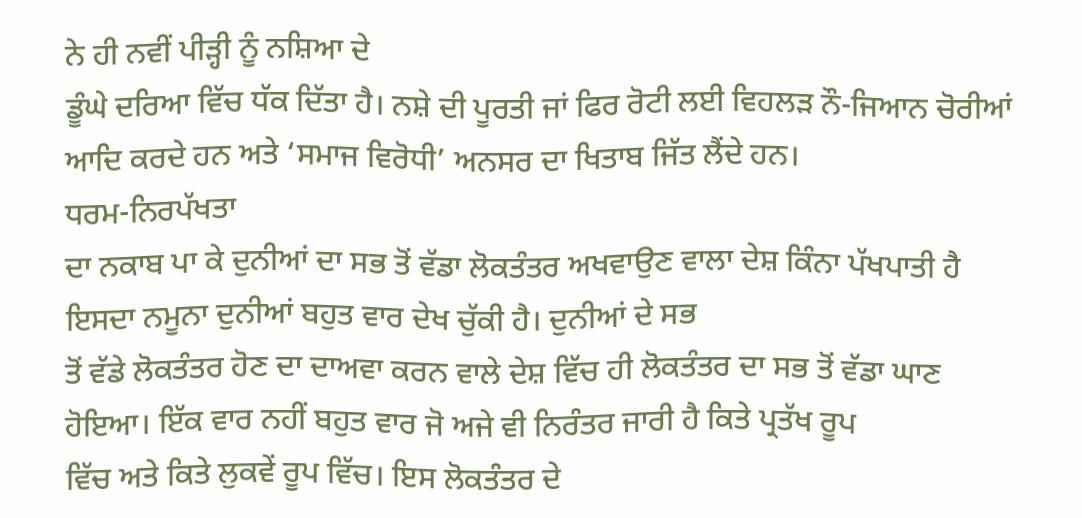ਨੇ ਹੀ ਨਵੀਂ ਪੀੜ੍ਹੀ ਨੂੰ ਨਸ਼ਿਆ ਦੇ
ਡੂੰਘੇ ਦਰਿਆ ਵਿੱਚ ਧੱਕ ਦਿੱਤਾ ਹੈ। ਨਸ਼ੇ ਦੀ ਪੂਰਤੀ ਜਾਂ ਫਿਰ ਰੋਟੀ ਲਈ ਵਿਹਲੜ ਨੌ-ਜਿਆਨ ਚੋਰੀਆਂ
ਆਦਿ ਕਰਦੇ ਹਨ ਅਤੇ ‘ਸਮਾਜ ਵਿਰੋਧੀ’ ਅਨਸਰ ਦਾ ਖਿਤਾਬ ਜਿੱਤ ਲੈਂਦੇ ਹਨ।
ਧਰਮ-ਨਿਰਪੱਖਤਾ
ਦਾ ਨਕਾਬ ਪਾ ਕੇ ਦੁਨੀਆਂ ਦਾ ਸਭ ਤੋਂ ਵੱਡਾ ਲੋਕਤੰਤਰ ਅਖਵਾਉਣ ਵਾਲਾ ਦੇਸ਼ ਕਿੰਨਾ ਪੱਖਪਾਤੀ ਹੈ
ਇਸਦਾ ਨਮੂਨਾ ਦੁਨੀਆਂ ਬਹੁਤ ਵਾਰ ਦੇਖ ਚੁੱਕੀ ਹੈ। ਦੁਨੀਆਂ ਦੇ ਸਭ
ਤੋਂ ਵੱਡੇ ਲੋਕਤੰਤਰ ਹੋਣ ਦਾ ਦਾਅਵਾ ਕਰਨ ਵਾਲੇ ਦੇਸ਼ ਵਿੱਚ ਹੀ ਲੋਕਤੰਤਰ ਦਾ ਸਭ ਤੋਂ ਵੱਡਾ ਘਾਣ
ਹੋਇਆ। ਇੱਕ ਵਾਰ ਨਹੀਂ ਬਹੁਤ ਵਾਰ ਜੋ ਅਜੇ ਵੀ ਨਿਰੰਤਰ ਜਾਰੀ ਹੈ ਕਿਤੇ ਪ੍ਰਤੱਖ ਰੂਪ
ਵਿੱਚ ਅਤੇ ਕਿਤੇ ਲੁਕਵੇਂ ਰੂਪ ਵਿੱਚ। ਇਸ ਲੋਕਤੰਤਰ ਦੇ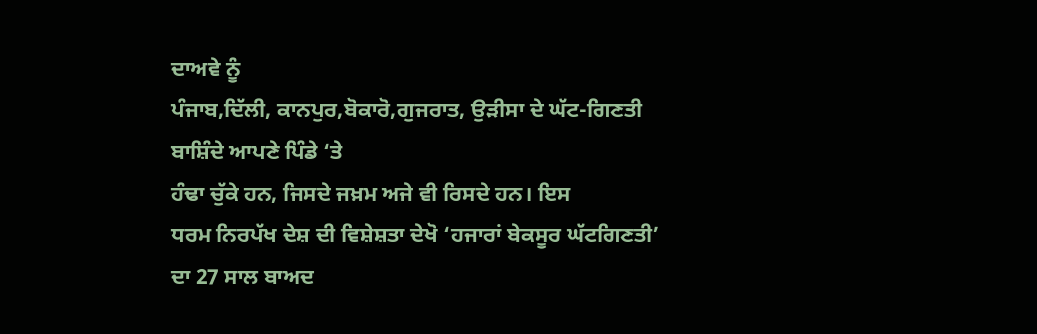ਦਾਅਵੇ ਨੂੰ
ਪੰਜਾਬ,ਦਿੱਲੀ, ਕਾਨਪੁਰ,ਬੋਕਾਰੋ,ਗੁਜਰਾਤ, ਉੜੀਸਾ ਦੇ ਘੱਟ-ਗਿਣਤੀ ਬਾਸ਼ਿੰਦੇ ਆਪਣੇ ਪਿੰਡੇ ‘ਤੇ
ਹੰਢਾ ਚੁੱਕੇ ਹਨ, ਜਿਸਦੇ ਜਖ਼ਮ ਅਜੇ ਵੀ ਰਿਸਦੇ ਹਨ। ਇਸ
ਧਰਮ ਨਿਰਪੱਖ ਦੇਸ਼ ਦੀ ਵਿਸ਼ੇਸ਼ਤਾ ਦੇਖੋ ‘ਹਜਾਰਾਂ ਬੇਕਸੂਰ ਘੱਟਗਿਣਤੀ’ ਦਾ 27 ਸਾਲ ਬਾਅਦ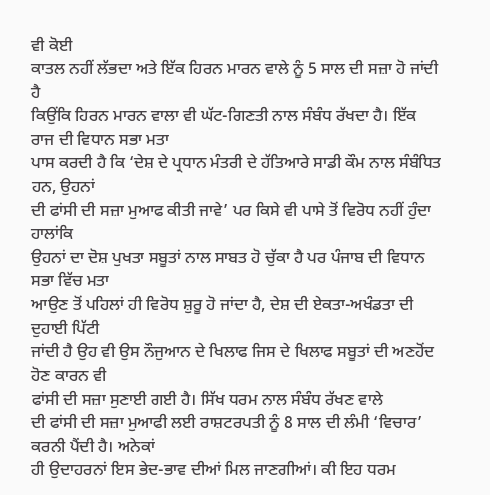ਵੀ ਕੋਈ
ਕਾਤਲ ਨਹੀਂ ਲੱਭਦਾ ਅਤੇ ਇੱਕ ਹਿਰਨ ਮਾਰਨ ਵਾਲੇ ਨੂੰ 5 ਸਾਲ ਦੀ ਸਜ਼ਾ ਹੋ ਜਾਂਦੀ ਹੈ
ਕਿਉਂਕਿ ਹਿਰਨ ਮਾਰਨ ਵਾਲਾ ਵੀ ਘੱਟ-ਗਿਣਤੀ ਨਾਲ ਸੰਬੰਧ ਰੱਖਦਾ ਹੈ। ਇੱਕ ਰਾਜ ਦੀ ਵਿਧਾਨ ਸਭਾ ਮਤਾ
ਪਾਸ ਕਰਦੀ ਹੈ ਕਿ ‘ਦੇਸ਼ ਦੇ ਪ੍ਰਧਾਨ ਮੰਤਰੀ ਦੇ ਹੱਤਿਆਰੇ ਸਾਡੀ ਕੌਮ ਨਾਲ ਸੰਬੰਧਿਤ ਹਨ, ਉਹਨਾਂ
ਦੀ ਫਾਂਸੀ ਦੀ ਸਜ਼ਾ ਮੁਆਫ ਕੀਤੀ ਜਾਵੇ’ ਪਰ ਕਿਸੇ ਵੀ ਪਾਸੇ ਤੋਂ ਵਿਰੋਧ ਨਹੀਂ ਹੁੰਦਾ ਹਾਲਾਂਕਿ
ਉਹਨਾਂ ਦਾ ਦੋਸ਼ ਪੁਖਤਾ ਸਬੂਤਾਂ ਨਾਲ ਸਾਬਤ ਹੋ ਚੁੱਕਾ ਹੈ ਪਰ ਪੰਜਾਬ ਦੀ ਵਿਧਾਨ ਸਭਾ ਵਿੱਚ ਮਤਾ
ਆਉਣ ਤੋਂ ਪਹਿਲਾਂ ਹੀ ਵਿਰੋਧ ਸ਼ੁਰੂ ਹੋ ਜਾਂਦਾ ਹੈ, ਦੇਸ਼ ਦੀ ਏਕਤਾ-ਅਖੰਡਤਾ ਦੀ ਦੁਹਾਈ ਪਿੱਟੀ
ਜਾਂਦੀ ਹੈ ਉਹ ਵੀ ਉਸ ਨੌਜੁਆਨ ਦੇ ਖਿਲਾਫ ਜਿਸ ਦੇ ਖਿਲਾਫ ਸਬੂਤਾਂ ਦੀ ਅਣਹੋਂਦ ਹੋਣ ਕਾਰਨ ਵੀ
ਫਾਂਸੀ ਦੀ ਸਜ਼ਾ ਸੁਣਾਈ ਗਈ ਹੈ। ਸਿੱਖ ਧਰਮ ਨਾਲ ਸੰਬੰਧ ਰੱਖਣ ਵਾਲੇ
ਦੀ ਫਾਂਸੀ ਦੀ ਸਜ਼ਾ ਮੁਆਫੀ ਲਈ ਰਾਸ਼ਟਰਪਤੀ ਨੂੰ 8 ਸਾਲ ਦੀ ਲੰਮੀ ‘ਵਿਚਾਰ’ ਕਰਨੀ ਪੈਂਦੀ ਹੈ। ਅਨੇਕਾਂ
ਹੀ ਉਦਾਹਰਨਾਂ ਇਸ ਭੇਦ-ਭਾਵ ਦੀਆਂ ਮਿਲ ਜਾਣਗੀਆਂ। ਕੀ ਇਹ ਧਰਮ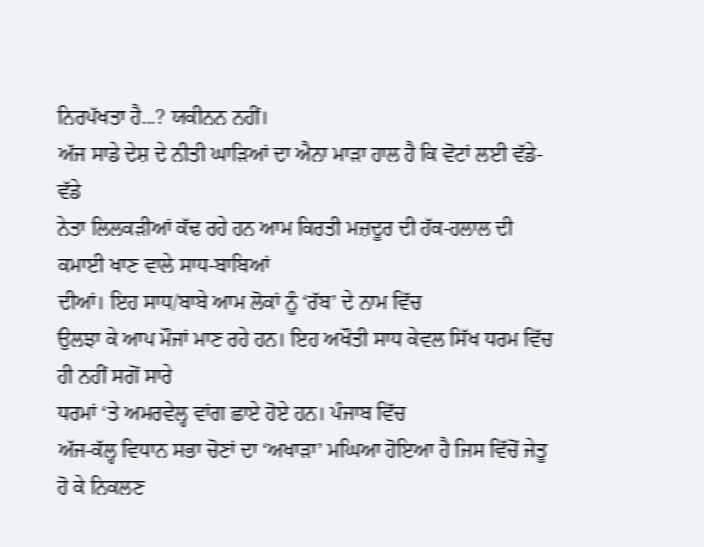ਨਿਰਪੱਖਤਾ ਹੈ...? ਯਕੀਨਨ ਨਹੀਂ।
ਅੱਜ ਸਾਡੇ ਦੇਸ਼ ਦੇ ਨੀਤੀ ਘਾੜਿਆਂ ਦਾ ਐਨਾ ਮਾੜਾ ਹਾਲ ਹੈ ਕਿ ਵੋਟਾਂ ਲਈ ਵੱਡੇ-ਵੱਡੇ
ਨੇਤਾ ਲਿਲਕੜੀਆਂ ਕੱਢ ਰਹੇ ਹਨ ਆਮ ਕਿਰਤੀ ਮਜ਼ਦੂਰ ਦੀ ਹੱਕ-ਹਲਾਲ ਦੀ ਕਮਾਈ ਖਾਣ ਵਾਲੇ ਸਾਧ-ਬਾਬਿਆਂ
ਦੀਆਂ। ਇਹ ਸਾਧ/ਬਾਬੇ ਆਮ ਲੋਕਾਂ ਨੂੰ ‘ਰੱਬ’ ਦੇ ਨਾਮ ਵਿੱਚ
ਉਲਝਾ ਕੇ ਆਪ ਮੌਜਾਂ ਮਾਣ ਰਹੇ ਹਨ। ਇਹ ਅਖੌਤੀ ਸਾਧ ਕੇਵਲ ਸਿੱਖ ਧਰਮ ਵਿੱਚ ਹੀ ਨਹੀਂ ਸਗੋਂ ਸਾਰੇ
ਧਰਮਾਂ ‘ਤੇ ਅਮਰਵੇਲ੍ਹ ਵਾਂਗ ਛਾਏ ਹੋਏ ਹਨ। ਪੰਜਾਬ ਵਿੱਚ
ਅੱਜ-ਕੱਲ੍ਹ ਵਿਧਾਨ ਸਭਾ ਚੋਣਾਂ ਦਾ ‘ਅਖਾੜਾ’ ਮਘਿਆ ਹੋਇਆ ਹੈ ਜਿਸ ਵਿੱਚੋਂ ਜੇਤੂ ਹੋ ਕੇ ਨਿਕਲਣ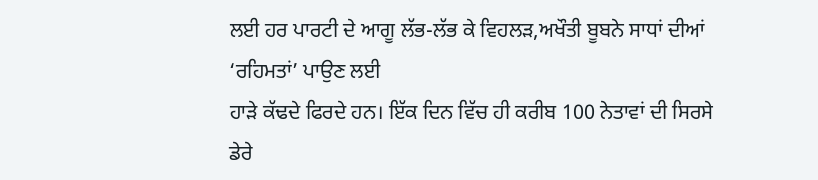ਲਈ ਹਰ ਪਾਰਟੀ ਦੇ ਆਗੂ ਲੱਭ-ਲੱਭ ਕੇ ਵਿਹਲੜ,ਅਖੌਤੀ ਬੂਬਨੇ ਸਾਧਾਂ ਦੀਆਂ ‘ਰਹਿਮਤਾਂ’ ਪਾਉਣ ਲਈ
ਹਾੜੇ ਕੱਢਦੇ ਫਿਰਦੇ ਹਨ। ਇੱਕ ਦਿਨ ਵਿੱਚ ਹੀ ਕਰੀਬ 100 ਨੇਤਾਵਾਂ ਦੀ ਸਿਰਸੇ ਡੇਰੇ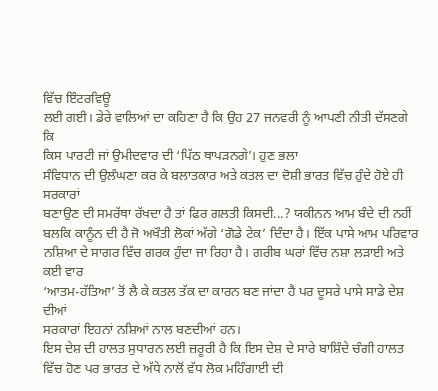ਵਿੱਚ ਇੰਟਰਵਿਊ
ਲਈ ਗਈ। ਡੇਰੇ ਵਾਲਿਆਂ ਦਾ ਕਹਿਣਾ ਹੈ ਕਿ ਉਹ 27 ਜਨਵਰੀ ਨੂੰ ਆਪਣੀ ਨੀਤੀ ਦੱਸਣਗੇ ਕਿ
ਕਿਸ ਪਾਰਟੀ ਜਾਂ ਉਮੀਦਵਾਰ ਦੀ ‘ਪਿੱਠ ਥਾਪੜਨਗੇ’। ਹੁਣ ਭਲਾ
ਸੰਵਿਧਾਨ ਦੀ ਉਲੰਘਣਾ ਕਰ ਕੇ ਬਲਾਤਕਾਰ ਅਤੇ ਕਤਲ ਦਾ ਦੋਸ਼ੀ ਭਾਰਤ ਵਿੱਚ ਹੁੰਦੇ ਹੋਏ ਹੀ ਸਰਕਾਰਾਂ
ਬਣਾਉਣ ਦੀ ਸਮਰੱਥਾ ਰੱਖਦਾ ਹੈ ਤਾਂ ਫਿਰ ਗਲਤੀ ਕਿਸਦੀ...? ਯਕੀਨਨ ਆਮ ਬੰਦੇ ਦੀ ਨਹੀਂ
ਬਲਕਿ ਕਾਨੂੰਨ ਦੀ ਹੈ ਜੋ ਅਖੌਤੀ ਲੋਕਾਂ ਅੱਗੇ ‘ਗੋਡੇ ਟੇਕ’ ਦਿੰਦਾ ਹੈ। ਇੱਕ ਪਾਸੇ ਆਮ ਪਰਿਵਾਰ
ਨਸ਼ਿਆ ਦੇ ਸਾਗਰ ਵਿੱਚ ਗਰਕ ਹੁੰਦਾ ਜਾ ਰਿਹਾ ਹੈ। ਗਰੀਬ ਘਰਾਂ ਵਿੱਚ ਨਸ਼ਾ ਲੜਾਈ ਅਤੇ ਕਈ ਵਾਰ
‘ਆਤਮ-ਹੱਤਿਆ’ ਤੋਂ ਲੈ ਕੇ ਕਤਲ ਤੱਕ ਦਾ ਕਾਰਨ ਬਣ ਜਾਂਦਾ ਹੈ ਪਰ ਦੂਸਰੇ ਪਾਸੇ ਸਾਡੇ ਦੇਸ਼ ਦੀਆਂ
ਸਰਕਾਰਾਂ ਇਹਨਾਂ ਨਸ਼ਿਆਂ ਨਾਲ ਬਣਦੀਆਂ ਹਨ।
ਇਸ ਦੇਸ਼ ਦੀ ਹਾਲਤ ਸੁਧਾਰਨ ਲਈ ਜ਼ਰੂਰੀ ਹੈ ਕਿ ਇਸ ਦੇਸ਼ ਦੇ ਸਾਰੇ ਬਾਸ਼ਿੰਦੇ ਚੰਗੀ ਹਾਲਤ ਵਿੱਚ ਹੋਣ ਪਰ ਭਾਰਤ ਦੇ ਅੱਧੇ ਨਾਲੋਂ ਵੱਧ ਲੋਕ ਮਹਿੰਗਾਈ ਦੀ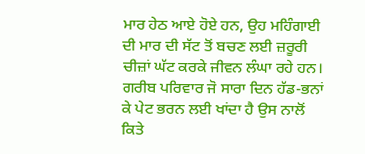ਮਾਰ ਹੇਠ ਆਏ ਹੋਏ ਹਨ, ਉਹ ਮਹਿੰਗਾਈ ਦੀ ਮਾਰ ਦੀ ਸੱਟ ਤੋਂ ਬਚਣ ਲਈ ਜ਼ਰੂਰੀ ਚੀਜ਼ਾਂ ਘੱਟ ਕਰਕੇ ਜੀਵਨ ਲੰਘਾ ਰਹੇ ਹਨ। ਗਰੀਬ ਪਰਿਵਾਰ ਜੋ ਸਾਰਾ ਦਿਨ ਹੱਡ-ਭਨਾਂ ਕੇ ਪੇਟ ਭਰਨ ਲਈ ਖਾਂਦਾ ਹੈ ਉਸ ਨਾਲੋਂ ਕਿਤੇ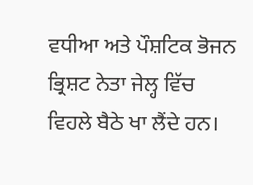ਵਧੀਆ ਅਤੇ ਪੌਸ਼ਟਿਕ ਭੋਜਨ ਭ੍ਰਿਸ਼ਟ ਨੇਤਾ ਜੇਲ੍ਹ ਵਿੱਚ ਵਿਹਲੇ ਬੈਠੇ ਖਾ ਲੈਂਦੇ ਹਨ।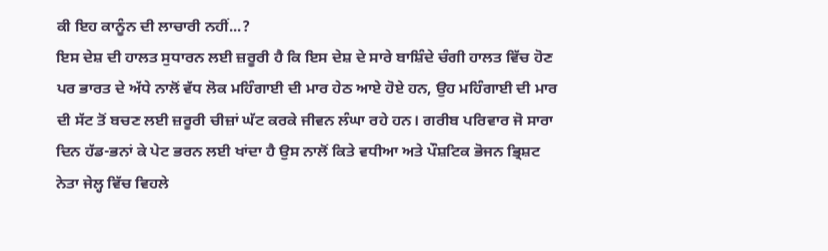ਕੀ ਇਹ ਕਾਨੂੰਨ ਦੀ ਲਾਚਾਰੀ ਨਹੀਂ...?
ਇਸ ਦੇਸ਼ ਦੀ ਹਾਲਤ ਸੁਧਾਰਨ ਲਈ ਜ਼ਰੂਰੀ ਹੈ ਕਿ ਇਸ ਦੇਸ਼ ਦੇ ਸਾਰੇ ਬਾਸ਼ਿੰਦੇ ਚੰਗੀ ਹਾਲਤ ਵਿੱਚ ਹੋਣ ਪਰ ਭਾਰਤ ਦੇ ਅੱਧੇ ਨਾਲੋਂ ਵੱਧ ਲੋਕ ਮਹਿੰਗਾਈ ਦੀ ਮਾਰ ਹੇਠ ਆਏ ਹੋਏ ਹਨ, ਉਹ ਮਹਿੰਗਾਈ ਦੀ ਮਾਰ ਦੀ ਸੱਟ ਤੋਂ ਬਚਣ ਲਈ ਜ਼ਰੂਰੀ ਚੀਜ਼ਾਂ ਘੱਟ ਕਰਕੇ ਜੀਵਨ ਲੰਘਾ ਰਹੇ ਹਨ। ਗਰੀਬ ਪਰਿਵਾਰ ਜੋ ਸਾਰਾ ਦਿਨ ਹੱਡ-ਭਨਾਂ ਕੇ ਪੇਟ ਭਰਨ ਲਈ ਖਾਂਦਾ ਹੈ ਉਸ ਨਾਲੋਂ ਕਿਤੇ ਵਧੀਆ ਅਤੇ ਪੌਸ਼ਟਿਕ ਭੋਜਨ ਭ੍ਰਿਸ਼ਟ ਨੇਤਾ ਜੇਲ੍ਹ ਵਿੱਚ ਵਿਹਲੇ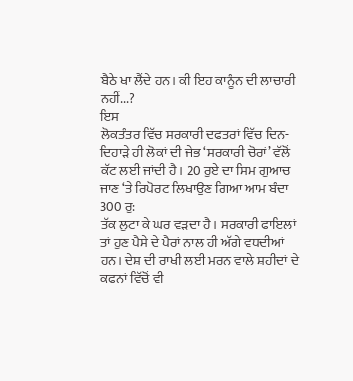ਬੈਠੇ ਖਾ ਲੈਂਦੇ ਹਨ। ਕੀ ਇਹ ਕਾਨੂੰਨ ਦੀ ਲਾਚਾਰੀ ਨਹੀਂ...?
ਇਸ
ਲੋਕਤੰਤਰ ਵਿੱਚ ਸਰਕਾਰੀ ਦਫਤਰਾਂ ਵਿੱਚ ਦਿਨ-ਦਿਹਾੜੇ ਹੀ ਲੋਕਾਂ ਦੀ ਜੇਭ ‘ਸਰਕਾਰੀ ਚੋਰਾਂ’ ਵੱਲੋਂ
ਕੱਟ ਲਈ ਜਾਂਦੀ ਹੈ। 20 ਰੁਏ ਦਾ ਸਿਮ ਗੁਆਚ ਜਾਣ ‘ਤੇ ਰਿਪੋਰਟ ਲਿਖਾਉਣ ਗਿਆ ਆਮ ਬੰਦਾ 300 ਰੁ:
ਤੱਕ ਲੁਟਾ ਕੇ ਘਰ ਵੜਦਾ ਹੈ। ਸਰਕਾਰੀ ਫਾਇਲਾਂ ਤਾਂ ਹੁਣ ਪੈਸੇ ਦੇ ਪੈਰਾਂ ਨਾਲ ਹੀ ਅੱਗੇ ਵਧਦੀਆਂ
ਹਨ। ਦੇਸ਼ ਦੀ ਰਾਖੀ ਲਈ ਮਰਨ ਵਾਲੇ ਸ਼ਹੀਦਾਂ ਦੇ ਕਫਨਾਂ ਵਿੱਚੋਂ ਵੀ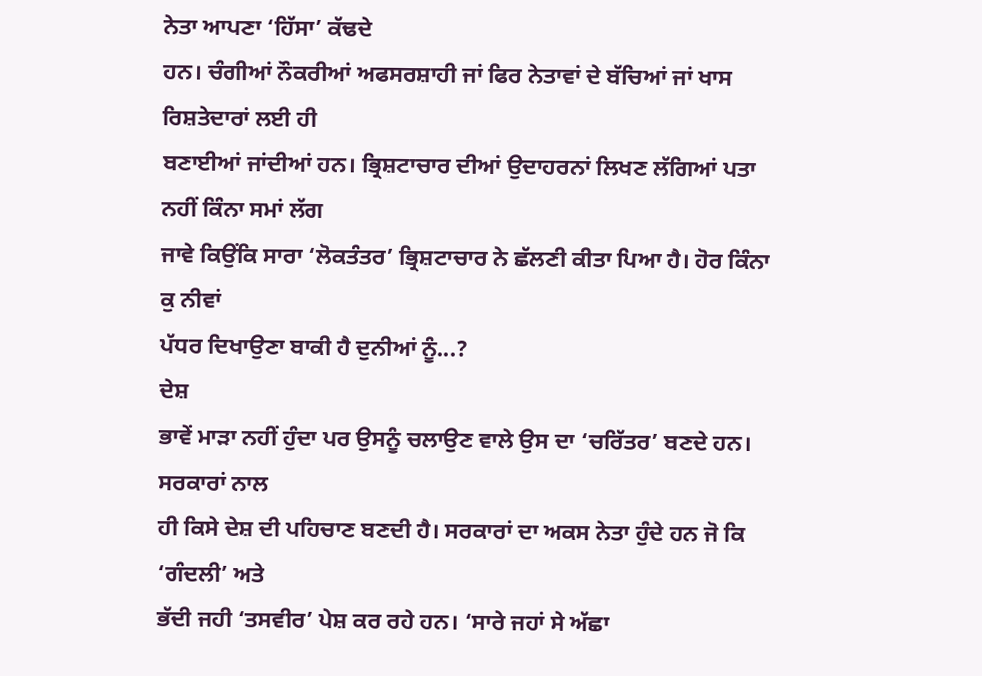ਨੇਤਾ ਆਪਣਾ ‘ਹਿੱਸਾ’ ਕੱਢਦੇ
ਹਨ। ਚੰਗੀਆਂ ਨੌਕਰੀਆਂ ਅਫਸਰਸ਼ਾਹੀ ਜਾਂ ਫਿਰ ਨੇਤਾਵਾਂ ਦੇ ਬੱਚਿਆਂ ਜਾਂ ਖਾਸ ਰਿਸ਼ਤੇਦਾਰਾਂ ਲਈ ਹੀ
ਬਣਾਈਆਂ ਜਾਂਦੀਆਂ ਹਨ। ਭ੍ਰਿਸ਼ਟਾਚਾਰ ਦੀਆਂ ਉਦਾਹਰਨਾਂ ਲਿਖਣ ਲੱਗਿਆਂ ਪਤਾ ਨਹੀਂ ਕਿੰਨਾ ਸਮਾਂ ਲੱਗ
ਜਾਵੇ ਕਿਉਂਕਿ ਸਾਰਾ ‘ਲੋਕਤੰਤਰ’ ਭ੍ਰਿਸ਼ਟਾਚਾਰ ਨੇ ਛੱਲਣੀ ਕੀਤਾ ਪਿਆ ਹੈ। ਹੋਰ ਕਿੰਨਾ ਕੁ ਨੀਵਾਂ
ਪੱਧਰ ਦਿਖਾਉਣਾ ਬਾਕੀ ਹੈ ਦੁਨੀਆਂ ਨੂੰ...?
ਦੇਸ਼
ਭਾਵੇਂ ਮਾੜਾ ਨਹੀਂ ਹੁੰਦਾ ਪਰ ਉਸਨੂੰ ਚਲਾਉਣ ਵਾਲੇ ਉਸ ਦਾ ‘ਚਰਿੱਤਰ’ ਬਣਦੇ ਹਨ। ਸਰਕਾਰਾਂ ਨਾਲ
ਹੀ ਕਿਸੇ ਦੇਸ਼ ਦੀ ਪਹਿਚਾਣ ਬਣਦੀ ਹੈ। ਸਰਕਾਰਾਂ ਦਾ ਅਕਸ ਨੇਤਾ ਹੁੰਦੇ ਹਨ ਜੋ ਕਿ ‘ਗੰਦਲੀ’ ਅਤੇ
ਭੱਦੀ ਜਹੀ ‘ਤਸਵੀਰ’ ਪੇਸ਼ ਕਰ ਰਹੇ ਹਨ। ‘ਸਾਰੇ ਜਹਾਂ ਸੇ ਅੱਛਾ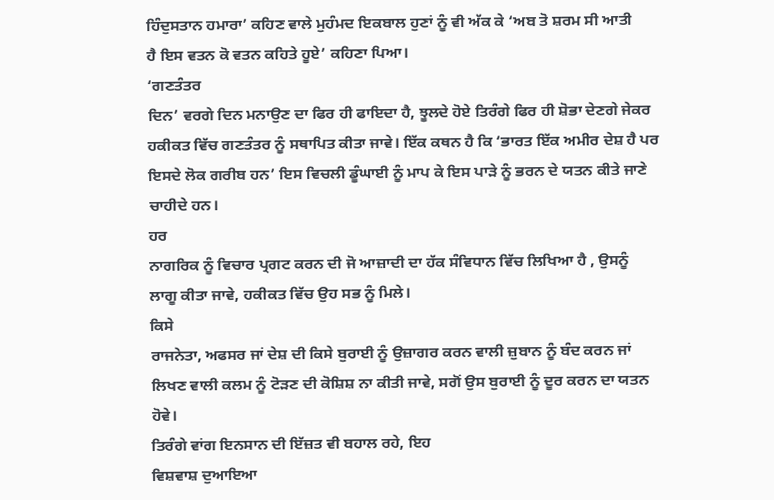ਹਿੰਦੁਸਤਾਨ ਹਮਾਰਾ’ ਕਹਿਣ ਵਾਲੇ ਮੁਹੰਮਦ ਇਕਬਾਲ ਹੁਣਾਂ ਨੂੰ ਵੀ ਅੱਕ ਕੇ ‘ਅਬ ਤੋ ਸ਼ਰਮ ਸੀ ਆਤੀ
ਹੈ ਇਸ ਵਤਨ ਕੋ ਵਤਨ ਕਹਿਤੇ ਹੂਏ’ ਕਹਿਣਾ ਪਿਆ।
‘ਗਣਤੰਤਰ
ਦਿਨ’ ਵਰਗੇ ਦਿਨ ਮਨਾਉਣ ਦਾ ਫਿਰ ਹੀ ਫਾਇਦਾ ਹੈ, ਝੂਲਦੇ ਹੋਏ ਤਿਰੰਗੇ ਫਿਰ ਹੀ ਸ਼ੋਭਾ ਦੇਣਗੇ ਜੇਕਰ
ਹਕੀਕਤ ਵਿੱਚ ਗਣਤੰਤਰ ਨੂੰ ਸਥਾਪਿਤ ਕੀਤਾ ਜਾਵੇ। ਇੱਕ ਕਥਨ ਹੈ ਕਿ ‘ਭਾਰਤ ਇੱਕ ਅਮੀਰ ਦੇਸ਼ ਹੈ ਪਰ
ਇਸਦੇ ਲੋਕ ਗਰੀਬ ਹਨ’ ਇਸ ਵਿਚਲੀ ਡੂੰਘਾਈ ਨੂੰ ਮਾਪ ਕੇ ਇਸ ਪਾੜੇ ਨੂੰ ਭਰਨ ਦੇ ਯਤਨ ਕੀਤੇ ਜਾਣੇ
ਚਾਹੀਦੇ ਹਨ।
ਹਰ
ਨਾਗਰਿਕ ਨੂੰ ਵਿਚਾਰ ਪ੍ਰਗਟ ਕਰਨ ਦੀ ਜੋ ਆਜ਼ਾਦੀ ਦਾ ਹੱਕ ਸੰਵਿਧਾਨ ਵਿੱਚ ਲਿਖਿਆ ਹੈ , ਉਸਨੂੰ
ਲਾਗੂ ਕੀਤਾ ਜਾਵੇ, ਹਕੀਕਤ ਵਿੱਚ ਉਹ ਸਭ ਨੂੰ ਮਿਲੇ।
ਕਿਸੇ
ਰਾਜਨੇਤਾ, ਅਫਸਰ ਜਾਂ ਦੇਸ਼ ਦੀ ਕਿਸੇ ਬੁਰਾਈ ਨੂੰ ਉਜ਼ਾਗਰ ਕਰਨ ਵਾਲੀ ਜ਼ੁਬਾਨ ਨੂੰ ਬੰਦ ਕਰਨ ਜਾਂ
ਲਿਖਣ ਵਾਲੀ ਕਲਮ ਨੂੰ ਟੋੜਣ ਦੀ ਕੋਸ਼ਿਸ਼ ਨਾ ਕੀਤੀ ਜਾਵੇ, ਸਗੋਂ ਉਸ ਬੁਰਾਈ ਨੂੰ ਦੂਰ ਕਰਨ ਦਾ ਯਤਨ
ਹੋਵੇ।
ਤਿਰੰਗੇ ਵਾਂਗ ਇਨਸਾਨ ਦੀ ਇੱਜ਼ਤ ਵੀ ਬਹਾਲ ਰਹੇ, ਇਹ
ਵਿਸ਼ਵਾਸ਼ ਦੁਆਇਆ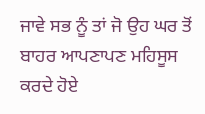ਜਾਵੇ ਸਭ ਨੂੰ ਤਾਂ ਜੋ ਉਹ ਘਰ ਤੋਂ ਬਾਹਰ ਆਪਣਾਪਣ ਮਹਿਸੂਸ ਕਰਦੇ ਹੋਏ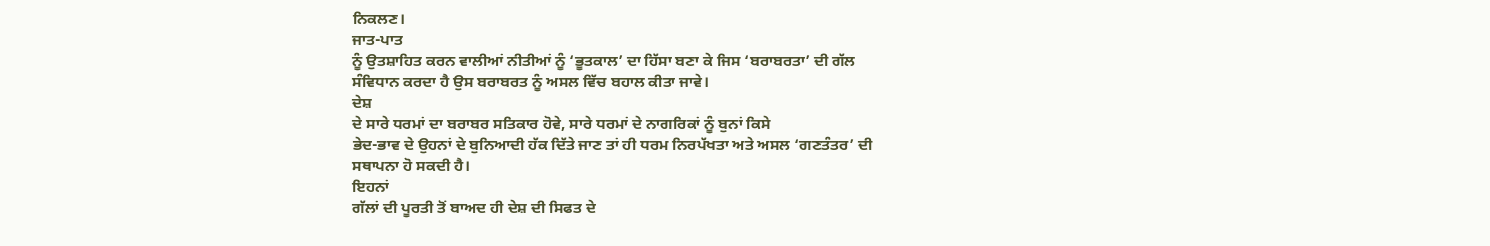ਨਿਕਲਣ।
ਜਾਤ-ਪਾਤ
ਨੂੰ ਉਤਸ਼ਾਹਿਤ ਕਰਨ ਵਾਲੀਆਂ ਨੀਤੀਆਂ ਨੂੰ ‘ਭੂਤਕਾਲ’ ਦਾ ਹਿੱਸਾ ਬਣਾ ਕੇ ਜਿਸ ‘ਬਰਾਬਰਤਾ’ ਦੀ ਗੱਲ
ਸੰਵਿਧਾਨ ਕਰਦਾ ਹੈ ਉਸ ਬਰਾਬਰਤ ਨੂੰ ਅਸਲ ਵਿੱਚ ਬਹਾਲ ਕੀਤਾ ਜਾਵੇ।
ਦੇਸ਼
ਦੇ ਸਾਰੇ ਧਰਮਾਂ ਦਾ ਬਰਾਬਰ ਸਤਿਕਾਰ ਹੋਵੇ, ਸਾਰੇ ਧਰਮਾਂ ਦੇ ਨਾਗਰਿਕਾਂ ਨੂੰ ਬੁਨਾਂ ਕਿਸੇ
ਭੇਦ-ਭਾਵ ਦੇ ਉਹਨਾਂ ਦੇ ਬੁਨਿਆਦੀ ਹੱਕ ਦਿੱਤੇ ਜਾਣ ਤਾਂ ਹੀ ਧਰਮ ਨਿਰਪੱਖਤਾ ਅਤੇ ਅਸਲ ‘ਗਣਤੰਤਰ’ ਦੀ
ਸਥਾਪਨਾ ਹੋ ਸਕਦੀ ਹੈ।
ਇਹਨਾਂ
ਗੱਲਾਂ ਦੀ ਪੂਰਤੀ ਤੋਂ ਬਾਅਦ ਹੀ ਦੇਸ਼ ਦੀ ਸਿਫਤ ਦੇ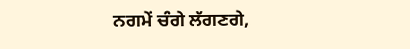ਨਗਮੇਂ ਚੰਗੇ ਲੱਗਣਗੇ,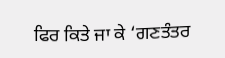ਫਿਰ ਕਿਤੇ ਜਾ ਕੇ ‘ਗਣਤੰਤਰ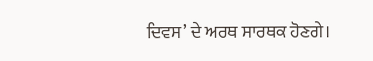ਦਿਵਸ’ ਦੇ ਅਰਥ ਸਾਰਥਕ ਹੋਣਗੇ।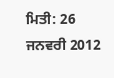ਮਿਤੀ: 26 ਜਨਵਰੀ 2012